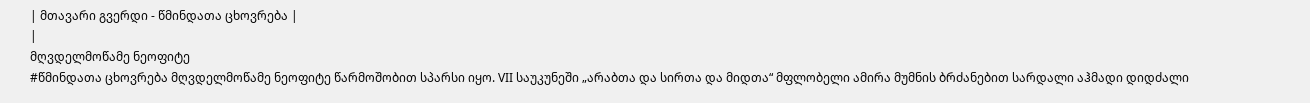| მთავარი გვერდი - წმინდათა ცხოვრება |
|
მღვდელმოწამე ნეოფიტე
#წმინდათა ცხოვრება მღვდელმოწამე ნეოფიტე წარმოშობით სპარსი იყო. VII საუკუნეში „არაბთა და სირთა და მიდთა“ მფლობელი ამირა მუმნის ბრძანებით სარდალი აჰმადი დიდძალი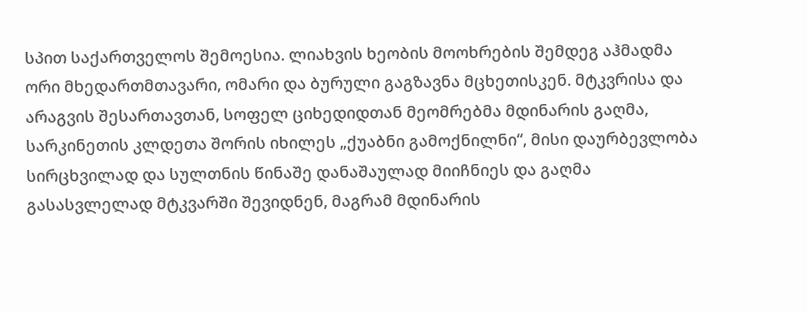სპით საქართველოს შემოესია. ლიახვის ხეობის მოოხრების შემდეგ აჰმადმა ორი მხედართმთავარი, ომარი და ბურული გაგზავნა მცხეთისკენ. მტკვრისა და არაგვის შესართავთან, სოფელ ციხედიდთან მეომრებმა მდინარის გაღმა, სარკინეთის კლდეთა შორის იხილეს „ქუაბნი გამოქნილნი“, მისი დაურბევლობა სირცხვილად და სულთნის წინაშე დანაშაულად მიიჩნიეს და გაღმა გასასვლელად მტკვარში შევიდნენ, მაგრამ მდინარის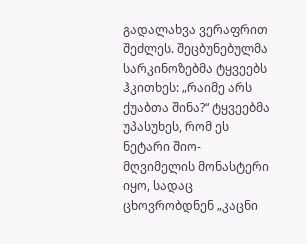გადალახვა ვერაფრით შეძლეს. შეცბუნებულმა სარკინოზებმა ტყვეებს ჰკითხეს: „რაიმე არს ქუაბთა შინა?“ ტყვეებმა უპასუხეს, რომ ეს ნეტარი შიო-მღვიმელის მონასტერი იყო, სადაც ცხოვრობდნენ „კაცნი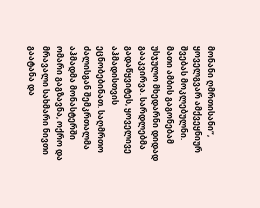მონანი ღმრთისანი“, ყოველგვარ ამქვეყნიურ შვებას მოკლებულნი. მათი ამბის გაგონებამ უსჯულო მხედარნი დიდად გააკვირვა. სარდლებმა გადაწყვიტეს, ყოველივე აჰმადისთვის ეცნობებინათ. საღმრთო ძალისგან შემკრთალმა აჰმადმა მონასტერში ომარი გაგზავნა, ოქრო და მრავალი სახმარი ნივთი გაატანა და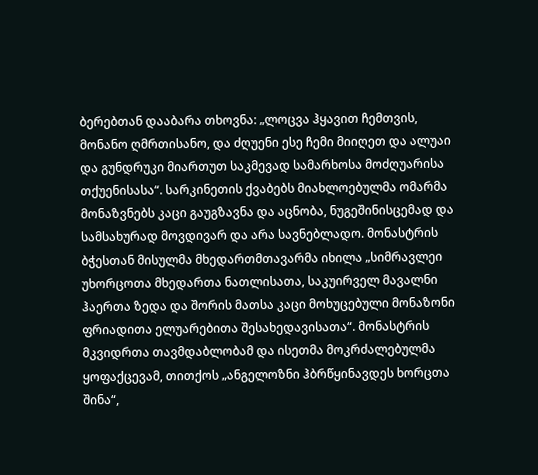ბერებთან დააბარა თხოვნა: „ლოცვა ჰყავით ჩემთვის, მონანო ღმრთისანო, და ძღუენი ესე ჩემი მიიღეთ და ალუაი და გუნდრუკი მიართუთ საკმევად სამარხოსა მოძღუარისა თქუენისასა“. სარკინეთის ქვაბებს მიახლოებულმა ომარმა მონაზვნებს კაცი გაუგზავნა და აცნობა, ნუგეშინისცემად და სამსახურად მოვდივარ და არა სავნებლადო. მონასტრის ბჭესთან მისულმა მხედართმთავარმა იხილა „სიმრავლეი უხორცოთა მხედართა ნათლისათა, საკუირველ მავალნი ჰაერთა ზედა და შორის მათსა კაცი მოხუცებული მონაზონი ფრიადითა ელუარებითა შესახედავისათა“. მონასტრის მკვიდრთა თავმდაბლობამ და ისეთმა მოკრძალებულმა ყოფაქცევამ, თითქოს „ანგელოზნი ჰბრწყინავდეს ხორცთა შინა“,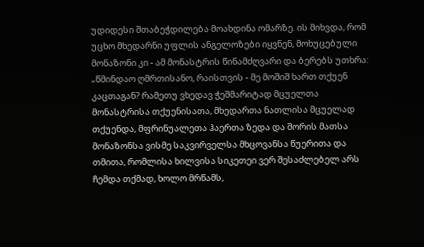უდიდესი შთაბეჭდილება მოახდინა ომარზე. ის მიხვდა, რომ უცხო მხედარნი უფლის ანგელოზები იყვნენ, მოხუცებული მონაზონი კი - ამ მონასტრის წინამძღვარი და ბერებს უთხრა: „წმინდაო ღმრთისანო, რაისთვის - მე მოშიშ ხართ თქუენ კაცთაგან? რამეთუ ვხედავ ჭეშმარიტად მცუელთა მონასტრისა თქუენისათა, მხედართა ნათლისა მცუელად თქუენდა, მფრინუალეთა ჰაერთა ზედა და შორის მათსა მონაზონსა ვისმე საკვირველსა მხცოვანსა წუერითა და თმითა, რომლისა ხილვისა სიკეთეი ვერ შესაძლებელ არს ჩემდა თქმად, ხოლო მრწამს,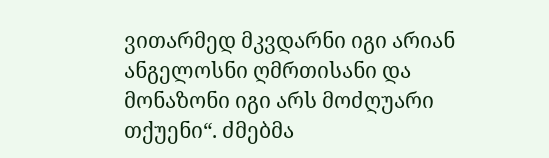ვითარმედ მკვდარნი იგი არიან ანგელოსნი ღმრთისანი და მონაზონი იგი არს მოძღუარი თქუენი“. ძმებმა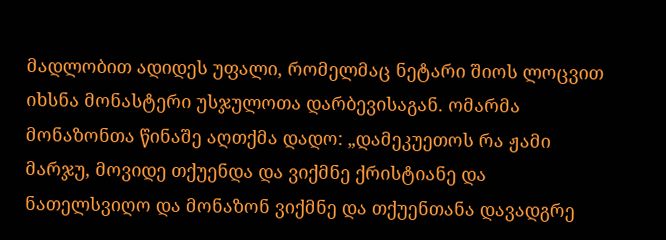მადლობით ადიდეს უფალი, რომელმაც ნეტარი შიოს ლოცვით იხსნა მონასტერი უსჯულოთა დარბევისაგან. ომარმა მონაზონთა წინაშე აღთქმა დადო: „დამეკუეთოს რა ჟამი მარჯუ, მოვიდე თქუენდა და ვიქმნე ქრისტიანე და ნათელსვიღო და მონაზონ ვიქმნე და თქუენთანა დავადგრე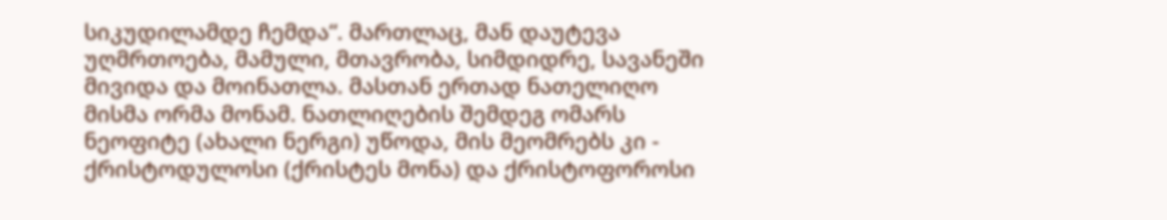სიკუდილამდე ჩემდა“. მართლაც, მან დაუტევა უღმრთოება, მამული, მთავრობა, სიმდიდრე, სავანეში მივიდა და მოინათლა. მასთან ერთად ნათელიღო მისმა ორმა მონამ. ნათლიღების შემდეგ ომარს ნეოფიტე (ახალი ნერგი) უწოდა, მის მეომრებს კი - ქრისტოდულოსი (ქრისტეს მონა) და ქრისტოფოროსი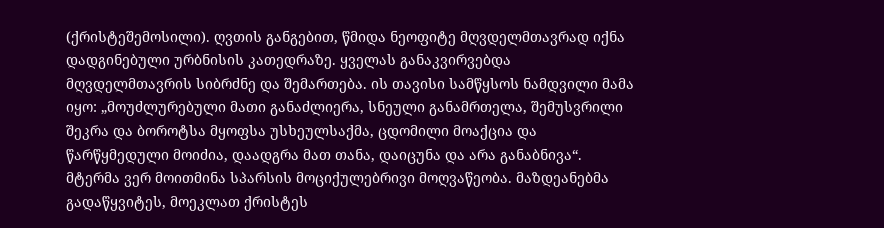(ქრისტეშემოსილი). ღვთის განგებით, წმიდა ნეოფიტე მღვდელმთავრად იქნა დადგინებული ურბნისის კათედრაზე. ყველას განაკვირვებდა მღვდელმთავრის სიბრძნე და შემართება. ის თავისი სამწყსოს ნამდვილი მამა იყო: „მოუძლურებული მათი განაძლიერა, სნეული განამრთელა, შემუსვრილი შეკრა და ბოროტსა მყოფსა უსხეულსაქმა, ცდომილი მოაქცია და წარწყმედული მოიძია, დაადგრა მათ თანა, დაიცუნა და არა განაბნივა“. მტერმა ვერ მოითმინა სპარსის მოციქულებრივი მოღვაწეობა. მაზდეანებმა გადაწყვიტეს, მოეკლათ ქრისტეს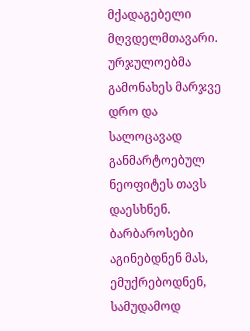მქადაგებელი მღვდელმთავარი. ურჯულოებმა გამონახეს მარჯვე დრო და სალოცავად განმარტოებულ ნეოფიტეს თავს დაესხნენ. ბარბაროსები აგინებდნენ მას, ემუქრებოდნენ, სამუდამოდ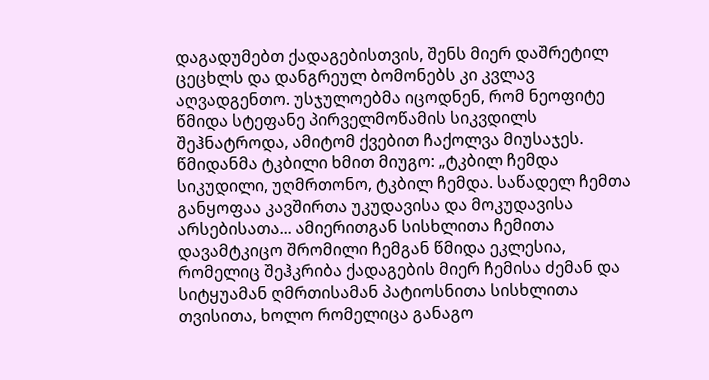დაგადუმებთ ქადაგებისთვის, შენს მიერ დაშრეტილ ცეცხლს და დანგრეულ ბომონებს კი კვლავ აღვადგენთო. უსჯულოებმა იცოდნენ, რომ ნეოფიტე წმიდა სტეფანე პირველმოწამის სიკვდილს შეჰნატროდა, ამიტომ ქვებით ჩაქოლვა მიუსაჯეს. წმიდანმა ტკბილი ხმით მიუგო: „ტკბილ ჩემდა სიკუდილი, უღმრთონო, ტკბილ ჩემდა. საწადელ ჩემთა განყოფაა კავშირთა უკუდავისა და მოკუდავისა არსებისათა... ამიერითგან სისხლითა ჩემითა დავამტკიცო შრომილი ჩემგან წმიდა ეკლესია, რომელიც შეჰკრიბა ქადაგების მიერ ჩემისა ძემან და სიტყუამან ღმრთისამან პატიოსნითა სისხლითა თვისითა, ხოლო რომელიცა განაგო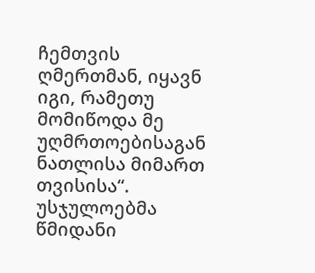ჩემთვის ღმერთმან, იყავნ იგი, რამეთუ მომიწოდა მე უღმრთოებისაგან ნათლისა მიმართ თვისისა“. უსჯულოებმა წმიდანი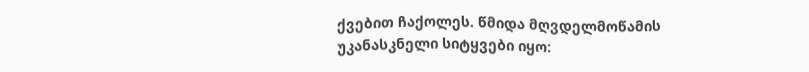ქვებით ჩაქოლეს. წმიდა მღვდელმოწამის უკანასკნელი სიტყვები იყო: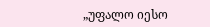„უფალო იესო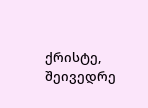ქრისტე, შეივედრე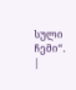სული ჩემი“. |